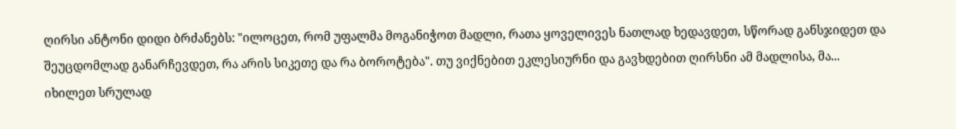ღირსი ანტონი დიდი ბრძანებს: "ილოცეთ, რომ უფალმა მოგანიჭოთ მადლი, რათა ყოველივეს ნათლად ხედავდეთ, სწორად განსჯიდეთ და შეუცდომლად განარჩევდეთ, რა არის სიკეთე და რა ბოროტება". თუ ვიქნებით ეკლესიურნი და გავხდებით ღირსნი ამ მადლისა, მა...
იხილეთ სრულად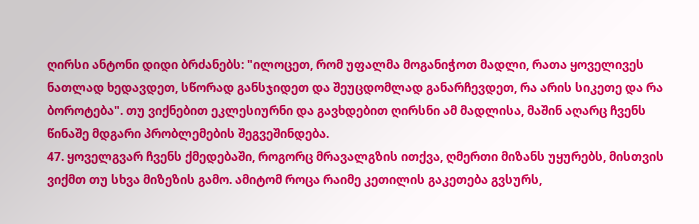ღირსი ანტონი დიდი ბრძანებს: "ილოცეთ, რომ უფალმა მოგანიჭოთ მადლი, რათა ყოველივეს ნათლად ხედავდეთ, სწორად განსჯიდეთ და შეუცდომლად განარჩევდეთ, რა არის სიკეთე და რა ბოროტება". თუ ვიქნებით ეკლესიურნი და გავხდებით ღირსნი ამ მადლისა, მაშინ აღარც ჩვენს წინაშე მდგარი პრობლემების შეგვეშინდება.
47. ყოველგვარ ჩვენს ქმედებაში, როგორც მრავალგზის ითქვა, ღმერთი მიზანს უყურებს, მისთვის ვიქმთ თუ სხვა მიზეზის გამო. ამიტომ როცა რაიმე კეთილის გაკეთება გვსურს,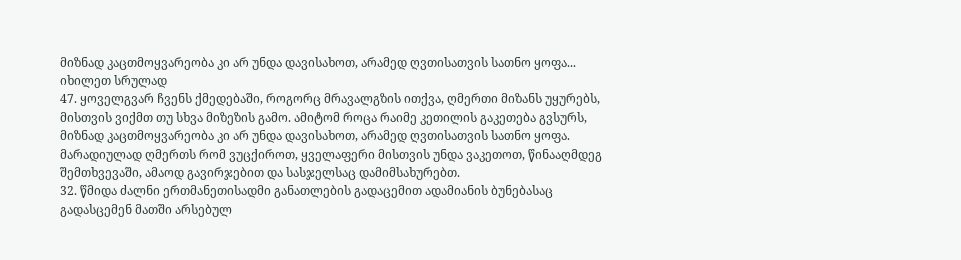მიზნად კაცთმოყვარეობა კი არ უნდა დავისახოთ, არამედ ღვთისათვის სათნო ყოფა...
იხილეთ სრულად
47. ყოველგვარ ჩვენს ქმედებაში, როგორც მრავალგზის ითქვა, ღმერთი მიზანს უყურებს, მისთვის ვიქმთ თუ სხვა მიზეზის გამო. ამიტომ როცა რაიმე კეთილის გაკეთება გვსურს, მიზნად კაცთმოყვარეობა კი არ უნდა დავისახოთ, არამედ ღვთისათვის სათნო ყოფა. მარადიულად ღმერთს რომ ვუცქიროთ, ყველაფერი მისთვის უნდა ვაკეთოთ, წინააღმდეგ შემთხვევაში, ამაოდ გავირჯებით და სასჯელსაც დამიმსახურებთ.
32. წმიდა ძალნი ერთმანეთისადმი განათლების გადაცემით ადამიანის ბუნებასაც გადასცემენ მათში არსებულ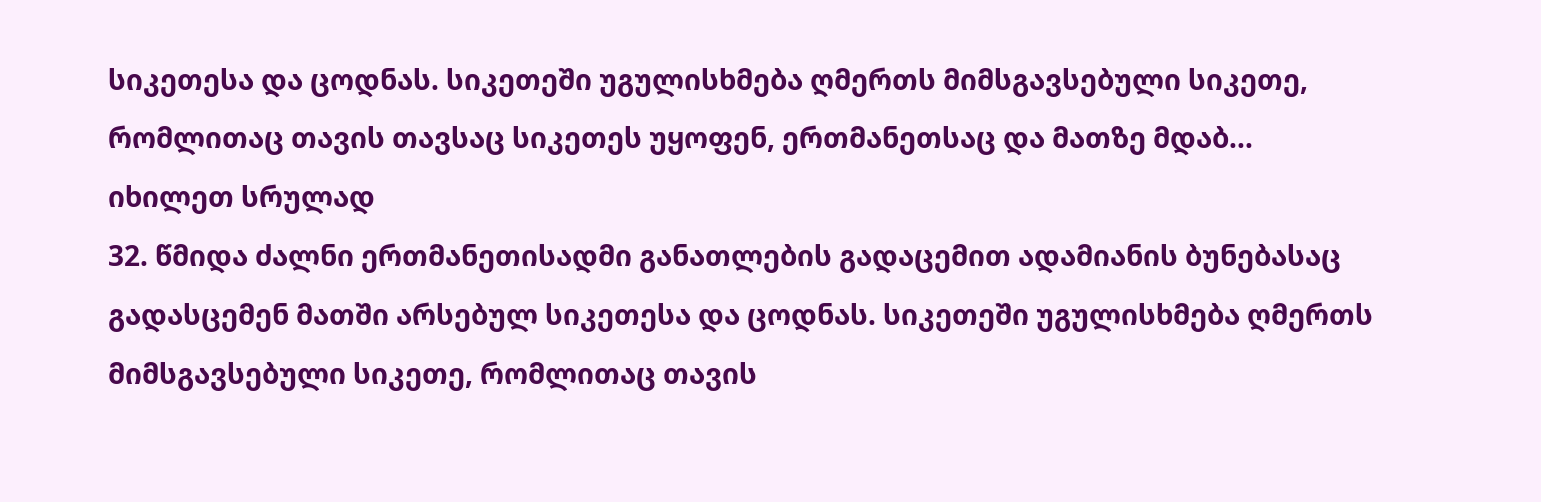სიკეთესა და ცოდნას. სიკეთეში უგულისხმება ღმერთს მიმსგავსებული სიკეთე, რომლითაც თავის თავსაც სიკეთეს უყოფენ, ერთმანეთსაც და მათზე მდაბ...
იხილეთ სრულად
32. წმიდა ძალნი ერთმანეთისადმი განათლების გადაცემით ადამიანის ბუნებასაც გადასცემენ მათში არსებულ სიკეთესა და ცოდნას. სიკეთეში უგულისხმება ღმერთს მიმსგავსებული სიკეთე, რომლითაც თავის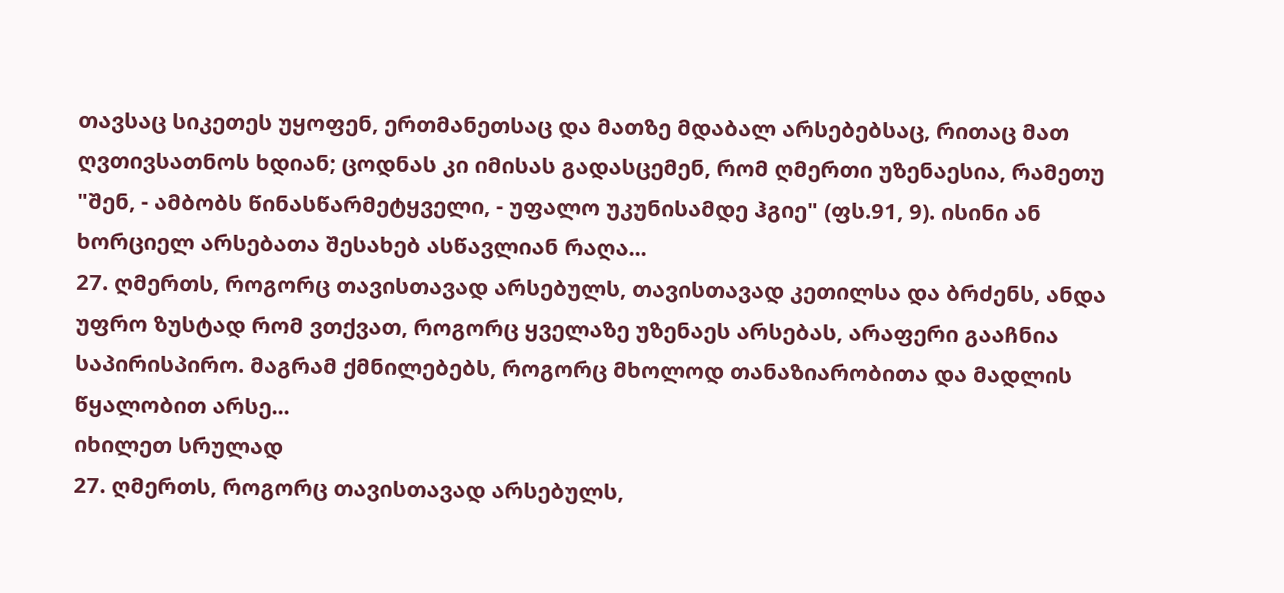თავსაც სიკეთეს უყოფენ, ერთმანეთსაც და მათზე მდაბალ არსებებსაც, რითაც მათ ღვთივსათნოს ხდიან; ცოდნას კი იმისას გადასცემენ, რომ ღმერთი უზენაესია, რამეთუ "შენ, - ამბობს წინასწარმეტყველი, - უფალო უკუნისამდე ჰგიე" (ფს.91, 9). ისინი ან ხორციელ არსებათა შესახებ ასწავლიან რაღა...
27. ღმერთს, როგორც თავისთავად არსებულს, თავისთავად კეთილსა და ბრძენს, ანდა უფრო ზუსტად რომ ვთქვათ, როგორც ყველაზე უზენაეს არსებას, არაფერი გააჩნია საპირისპირო. მაგრამ ქმნილებებს, როგორც მხოლოდ თანაზიარობითა და მადლის წყალობით არსე...
იხილეთ სრულად
27. ღმერთს, როგორც თავისთავად არსებულს,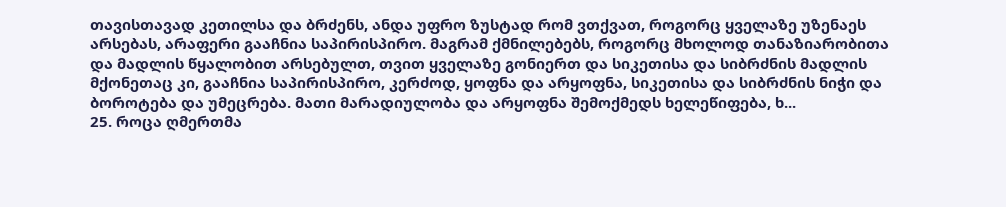თავისთავად კეთილსა და ბრძენს, ანდა უფრო ზუსტად რომ ვთქვათ, როგორც ყველაზე უზენაეს არსებას, არაფერი გააჩნია საპირისპირო. მაგრამ ქმნილებებს, როგორც მხოლოდ თანაზიარობითა და მადლის წყალობით არსებულთ, თვით ყველაზე გონიერთ და სიკეთისა და სიბრძნის მადლის მქონეთაც კი, გააჩნია საპირისპირო, კერძოდ, ყოფნა და არყოფნა, სიკეთისა და სიბრძნის ნიჭი და ბოროტება და უმეცრება. მათი მარადიულობა და არყოფნა შემოქმედს ხელეწიფება, ხ...
25. როცა ღმერთმა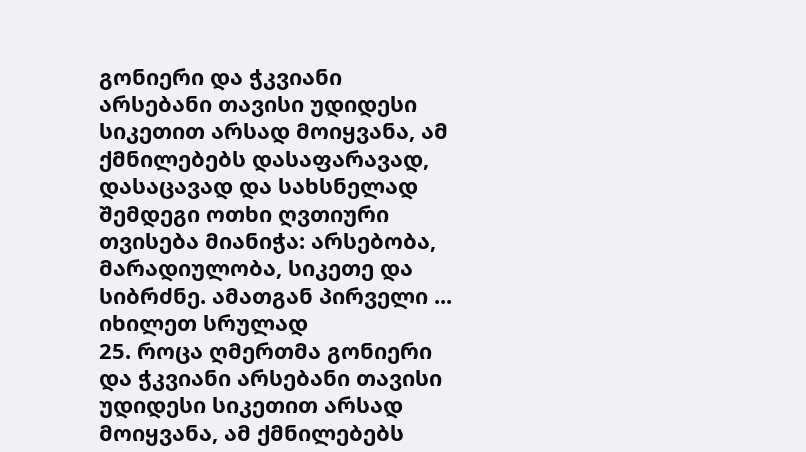გონიერი და ჭკვიანი არსებანი თავისი უდიდესი სიკეთით არსად მოიყვანა, ამ ქმნილებებს დასაფარავად, დასაცავად და სახსნელად შემდეგი ოთხი ღვთიური თვისება მიანიჭა: არსებობა, მარადიულობა, სიკეთე და სიბრძნე. ამათგან პირველი ...
იხილეთ სრულად
25. როცა ღმერთმა გონიერი და ჭკვიანი არსებანი თავისი უდიდესი სიკეთით არსად მოიყვანა, ამ ქმნილებებს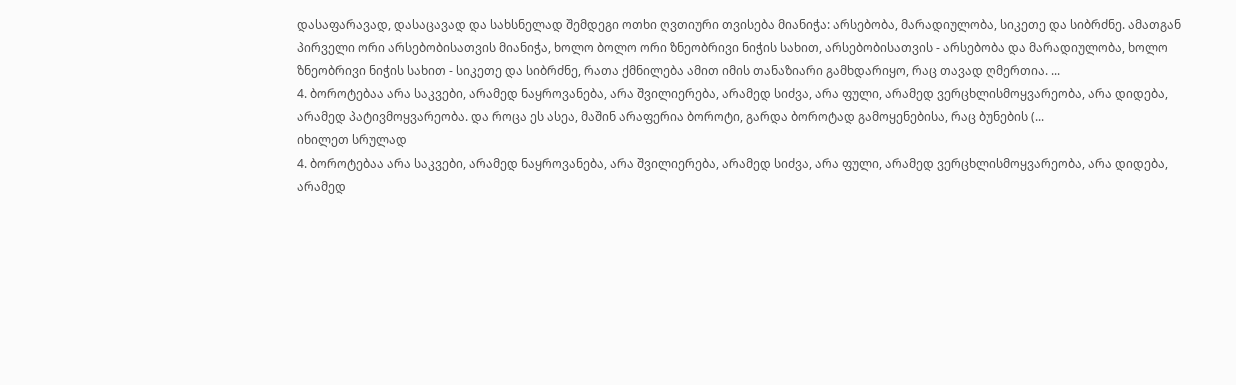დასაფარავად, დასაცავად და სახსნელად შემდეგი ოთხი ღვთიური თვისება მიანიჭა: არსებობა, მარადიულობა, სიკეთე და სიბრძნე. ამათგან პირველი ორი არსებობისათვის მიანიჭა, ხოლო ბოლო ორი ზნეობრივი ნიჭის სახით, არსებობისათვის - არსებობა და მარადიულობა, ხოლო ზნეობრივი ნიჭის სახით - სიკეთე და სიბრძნე, რათა ქმნილება ამით იმის თანაზიარი გამხდარიყო, რაც თავად ღმერთია. ...
4. ბოროტებაა არა საკვები, არამედ ნაყროვანება, არა შვილიერება, არამედ სიძვა, არა ფული, არამედ ვერცხლისმოყვარეობა, არა დიდება, არამედ პატივმოყვარეობა. და როცა ეს ასეა, მაშინ არაფერია ბოროტი, გარდა ბოროტად გამოყენებისა, რაც ბუნების (...
იხილეთ სრულად
4. ბოროტებაა არა საკვები, არამედ ნაყროვანება, არა შვილიერება, არამედ სიძვა, არა ფული, არამედ ვერცხლისმოყვარეობა, არა დიდება, არამედ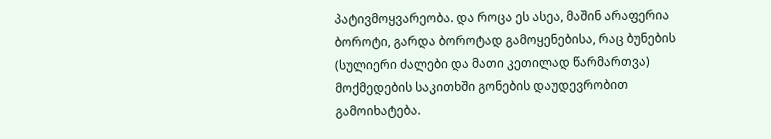პატივმოყვარეობა. და როცა ეს ასეა, მაშინ არაფერია ბოროტი, გარდა ბოროტად გამოყენებისა, რაც ბუნების (სულიერი ძალები და მათი კეთილად წარმართვა) მოქმედების საკითხში გონების დაუდევრობით გამოიხატება.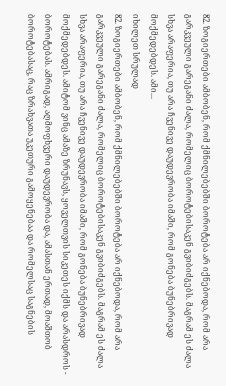82. ზოგიერთები ამბობენ, რომ ქმნილებებში ბოროტება არ იქნებოდა, რომ არა გარკვეული გარეგანი ძალა, რომელიც ბოროტებისაკენ გვიბიძგებს. მაგრამ ეს ძალა სხვა არაფერია, თუ არა ჩვენივე დაუდევრობა იმაში, რომ გონება ბუნებრივად მოქმედებდეს. ამი...
იხილეთ სრულად
82. ზოგიერთები ამბობენ, რომ ქმნილებებში ბოროტება არ იქნებოდა, რომ არა გარკვეული გარეგანი ძალა, რომელიც ბოროტებისაკენ გვიბიძგებს. მაგრამ ეს ძალა სხვა არაფერია, თუ არა ჩვენივე დაუდევრობა იმაში, რომ გონება ბუნებრივად მოქმედებდეს. ამიტომ ვინც ამაზე ზრუნავს, ყოველთვის სიკეთეს იქმს და არასდროს - ბოროტებას. ამრიგად, აღმოფხვერი დაუდევრობა და, ამასთან ერთად, მოაშთობ ბოროტებასაც, რაც ზრახვათა უკეთური გამოყენებაა და რომელსაც საგნების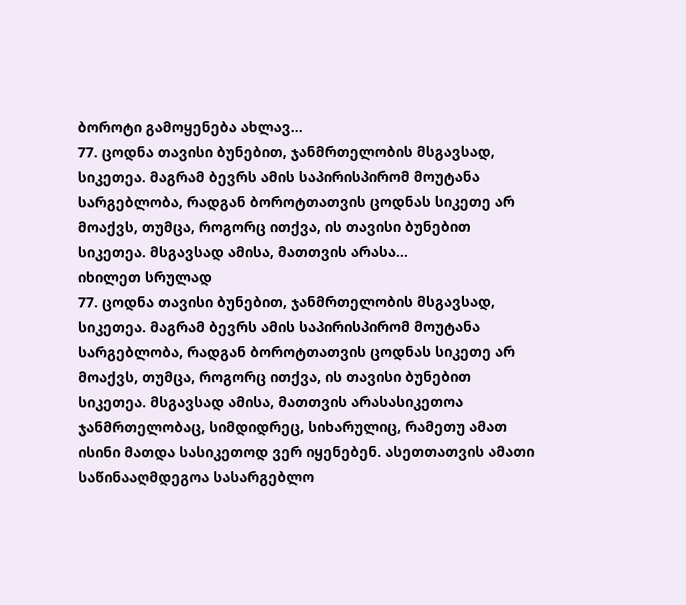ბოროტი გამოყენება ახლავ...
77. ცოდნა თავისი ბუნებით, ჯანმრთელობის მსგავსად, სიკეთეა. მაგრამ ბევრს ამის საპირისპირომ მოუტანა სარგებლობა, რადგან ბოროტთათვის ცოდნას სიკეთე არ მოაქვს, თუმცა, როგორც ითქვა, ის თავისი ბუნებით სიკეთეა. მსგავსად ამისა, მათთვის არასა...
იხილეთ სრულად
77. ცოდნა თავისი ბუნებით, ჯანმრთელობის მსგავსად, სიკეთეა. მაგრამ ბევრს ამის საპირისპირომ მოუტანა სარგებლობა, რადგან ბოროტთათვის ცოდნას სიკეთე არ მოაქვს, თუმცა, როგორც ითქვა, ის თავისი ბუნებით სიკეთეა. მსგავსად ამისა, მათთვის არასასიკეთოა ჯანმრთელობაც, სიმდიდრეც, სიხარულიც, რამეთუ ამათ ისინი მათდა სასიკეთოდ ვერ იყენებენ. ასეთთათვის ამათი საწინააღმდეგოა სასარგებლო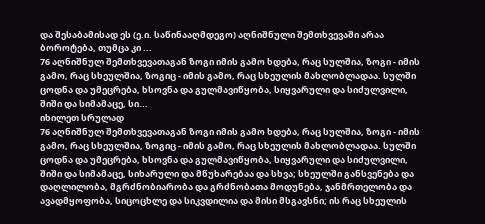და შესაბამისად ეს (ე.ი. საწინააღმდეგო) აღნიშნული შემთხვევაში არაა ბოროტება, თუმცა კი ...
76 აღნიშნულ შემთხვევათაგან ზოგი იმის გამო ხდება, რაც სულშია, ზოგი - იმის გამო, რაც სხეულშია, ზოგიც - იმის გამო, რაც სხეულის მახლობლადაა. სულში ცოდნა და უმეცრება, ხსოვნა და გულმავიწყობა, სიყვარული და სიძულვილი, შიში და სიმამაცე, სი...
იხილეთ სრულად
76 აღნიშნულ შემთხვევათაგან ზოგი იმის გამო ხდება, რაც სულშია, ზოგი - იმის გამო, რაც სხეულშია, ზოგიც - იმის გამო, რაც სხეულის მახლობლადაა. სულში ცოდნა და უმეცრება, ხსოვნა და გულმავიწყობა, სიყვარული და სიძულვილი, შიში და სიმამაცე, სიხარული და მწუხარებაა და სხვა; სხეულში განსვენება და დაღლილობა, მგრძნობიარობა და გრძნობათა მოდუნება, ჯანმრთელობა და ავადმყოფობა, სიცოცხლე და სიკვდილია და მისი მსგავსნი; ის რაც სხეულის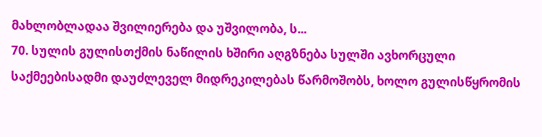მახლობლადაა შვილიერება და უშვილობა, ს...
70. სულის გულისთქმის ნაწილის ხშირი აღგზნება სულში ავხორცული საქმეებისადმი დაუძლეველ მიდრეკილებას წარმოშობს, ხოლო გულისწყრომის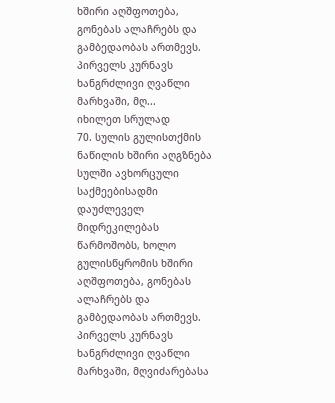ხშირი აღშფოთება, გონებას ალაჩრებს და გამბედაობას ართმევს. პირველს კურნავს ხანგრძლივი ღვაწლი მარხვაში, მღ...
იხილეთ სრულად
70. სულის გულისთქმის ნაწილის ხშირი აღგზნება სულში ავხორცული საქმეებისადმი დაუძლეველ მიდრეკილებას წარმოშობს, ხოლო გულისწყრომის ხშირი აღშფოთება, გონებას ალაჩრებს და გამბედაობას ართმევს. პირველს კურნავს ხანგრძლივი ღვაწლი მარხვაში, მღვიძარებასა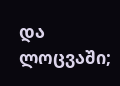და ლოცვაში;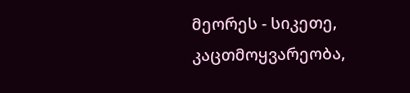მეორეს - სიკეთე, კაცთმოყვარეობა,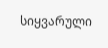სიყვარული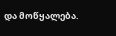და მოწყალება.